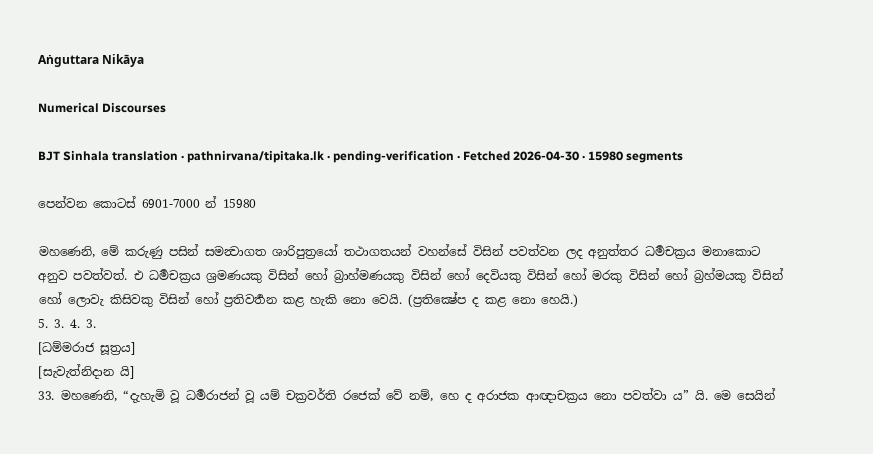Aṅguttara Nikāya

Numerical Discourses

BJT Sinhala translation · pathnirvana/tipitaka.lk · pending-verification · Fetched 2026-04-30 · 15980 segments

පෙන්වන කොටස් 6901-7000 න් 15980

මහණෙනි, මේ කරුණු පසින් සමන්‍වාගත ශාරිපුත්‍රයෝ තථාගතයන් වහන්සේ විසින් පවත්වන ලද අනුත්තර ධර්‍මචක්‍රය මනාකොට අනුව පවත්වත්. එ ධර්‍මචක්‍රය ශ්‍රමණයකු විසින් හෝ බ්‍රාහ්මණයකු විසින් හෝ දෙවියකු විසින් හෝ මරකු විසින් හෝ බ්‍රහ්මයකු විසින් හෝ ලොවැ කිසිවකු විසින් හෝ ප්‍රතිවර්‍තන කළ හැකි නො වෙයි. (ප්‍රතික්‍ෂේප ද කළ නො හෙයි.)
5. 3. 4. 3.
[ධම්මරාජ සූත්‍රය]
[සැවැත්නිදාන යි]
33. මහණෙනි, “දැහැමි වූ ධර්‍මරාජන් වූ යම් චක්‍රවර්ති රජෙක් වේ නම්, හෙ ද අරාජක ආඥාචක්‍රය නො පවත්වා ය” යි. මෙ සෙයින්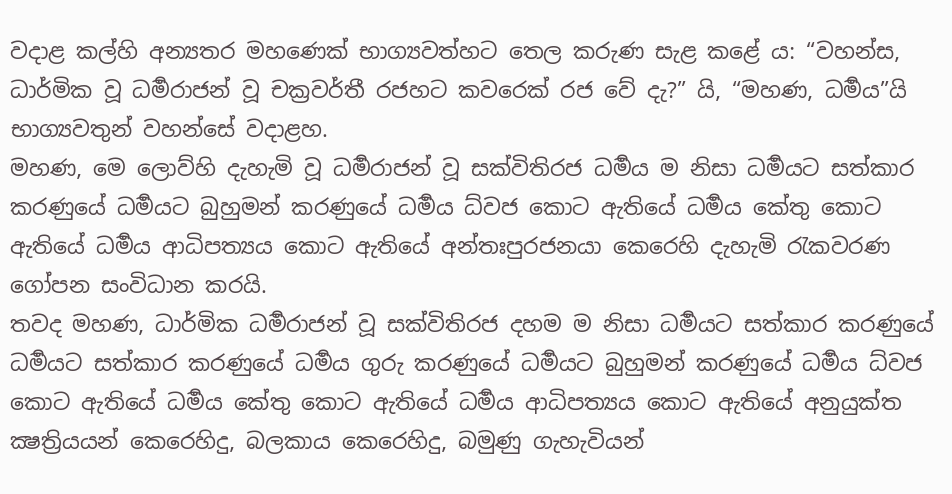වදාළ කල්හි අන්‍යතර මහණෙක් භාග්‍යවත්හට තෙල කරුණ සැළ කළේ ය: “වහන්ස, ධාර්මික වූ ධර්‍මරාජන් වූ චක්‍රවර්තී රජහට කවරෙක් රජ වේ දැ?” යි, “මහණ, ධර්‍මය”යි භාග්‍යවතුන් වහන්සේ වදාළහ.
මහණ, මෙ ලොව්හි දැහැමි වූ ධර්‍මරාජන් වූ සක්විතිරජ ධර්‍මය ම නිසා ධර්‍මයට සත්කාර කරණුයේ ධර්‍මයට බුහුමන් කරණුයේ ධර්‍මය ධ්වජ කොට ඇතියේ ධර්‍මය කේතු කොට ඇතියේ ධර්‍මය ආධිපත්‍යය කොට ඇතියේ අන්තඃපුරජනයා කෙරෙහි දැහැමි රැකවරණ ගෝපන සංවිධාන කරයි.
තවද මහණ, ධාර්මික ධර්‍මරාජන් වූ සක්විතිරජ දහම ම නිසා ධර්‍මයට සත්කාර කරණුයේ ධර්‍මයට සත්කාර කරණුයේ ධර්‍මය ගුරු කරණුයේ ධර්‍මයට බුහුමන් කරණුයේ ධර්‍මය ධ්වජ කොට ඇතියේ ධර්‍මය කේතු කොට ඇතියේ ධර්‍මය ආධිපත්‍යය කොට ඇතියේ අනුයුක්ත ක්‍ෂත්‍රියයන් කෙරෙහිදු, බලකාය කෙරෙහිදු, බමුණු ගැහැවියන්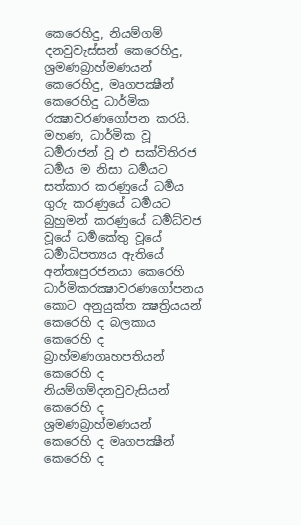කෙරෙහිදු, නියම්ගම් දනවුවැස්සන් කෙරෙහිදු, ශ්‍රමණබ්‍රාහ්මණයන් කෙරෙහිදු, මෘගපක්‍ෂීන් කෙරෙහිදු ධාර්මික රක්‍ෂාවරණගෝපන කරයි.
මහණ, ධාර්මික වූ ධර්‍මරාජන් වූ එ සක්විතිරජ ධර්‍මය ම නිසා ධර්‍මයට සත්කාර කරණුයේ ධර්‍මය ගුරු කරණුයේ ධර්‍මයට බුහුමන් කරණුයේ ධර්‍මධ්වජ වූයේ ධර්‍මකේතු වූයේ ධර්‍මාධිපත්‍යය ඇතියේ අන්තඃපුරජනයා කෙරෙහි ධාර්මිකරක්‍ෂාවරණගෝපනය කොට අනුයුක්ත ක්‍ෂත්‍රියයන් කෙරෙහි ද බලකාය කෙරෙහි ද බ්‍රාහ්මණගෘහපතියන් කෙරෙහි ද නියම්ගම්දනවුවැසියන් කෙරෙහි ද ශ්‍රමණබ්‍රාහ්මණයන් කෙරෙහි ද මෘගපක්‍ෂීන් කෙරෙහි ද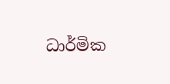ධාර්මික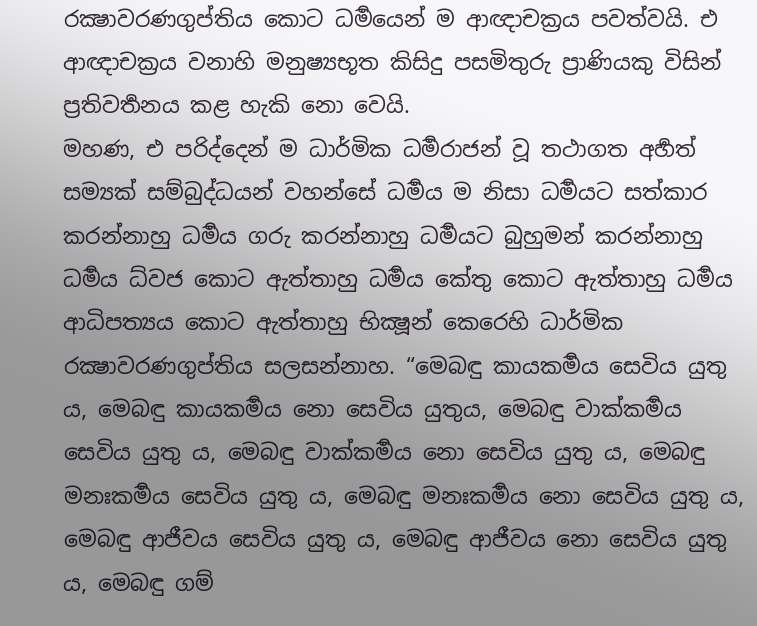රක්‍ෂාවරණගුප්තිය කොට ධර්‍මයෙන් ම ආඥාචක්‍රය පවත්වයි. එ ආඥාචක්‍රය වනාහි මනුෂ්‍යභූත කිසිදු පසමිතුරු ප්‍රාණියකු විසින් ප්‍රතිවර්‍තනය කළ හැකි නො වෙයි.
මහණ, එ පරිද්දෙන් ම ධාර්මික ධර්‍මරාජන් වූ තථාගත අර්‍හත් සම්‍යක් සම්බුද්ධයන් වහන්සේ ධර්‍මය ම නිසා ධර්‍මයට සත්කාර කරන්නාහු ධර්‍මය ගරු කරන්නාහු ධර්‍මයට බුහුමන් කරන්නාහු ධර්‍මය ධ්වජ කොට ඇත්තාහු ධර්‍මය කේතු කොට ඇත්තාහු ධර්‍මය ආධිපත්‍යය කොට ඇත්තාහු භික්‍ෂූන් කෙරෙහි ධාර්මික රක්‍ෂාවරණගුප්තිය සලසන්නාහ. “මෙබඳු කායකර්‍මය සෙවිය යුතු ය, මෙබඳු කායකර්‍මය නො සෙවිය යුතුය, මෙබඳු වාක්කර්‍මය සෙවිය යුතු ය, මෙබඳු වාක්කර්‍මය නො සෙවිය යුතු ය, මෙබඳු මනඃකර්‍මය සෙවිය යුතු ය, මෙබඳු මනඃකර්‍මය නො සෙවිය යුතු ය, මෙබඳු ආජීවය සෙවිය යුතු ය, මෙබඳු ආජීවය නො සෙවිය යුතු ය, මෙබඳු ගම්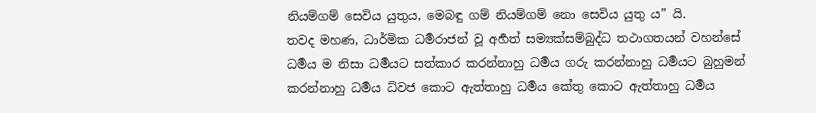නියම්ගම් සෙවිය යුතුය, මෙබඳු ගම් නියම්ගම් නො සෙවිය යුතු ය” යි.
තවද මහණ, ධාර්මික ධර්‍මරාජන් වූ අර්‍හත් සම්‍යක්සම්බුද්ධ තථාගතයන් වහන්සේ ධර්‍මය ම නිසා ධර්‍මයට සත්කාර කරන්නාහු ධර්‍මය ගරු කරන්නාහු ධර්‍මයට බුහුමන් කරන්නාහු ධර්‍මය ධ්වජ කොට ඇත්තාහු ධර්‍මය කේතු කොට ඇත්තාහු ධර්‍මය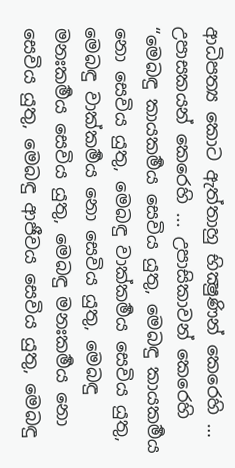ආධිපත්‍ය කොට ඇත්තාහු භික්‍ෂුණින් කෙරෙහි … උපාසකයන් කෙරෙහි ... උපාසිකාවන් කෙරෙහි “මෙබඳු කායකර්‍මය සෙවිය යුතු, මෙබඳු කායකර්‍මය නො සෙවිය යුතු, මෙබඳු වාක්කර්‍මය සෙවිය යුතු, මෙබඳු වාක්කර්‍මය නො සෙවිය යුතු, මෙබඳු මනඃකර්‍මය සෙවිය යුතු, මෙබඳු මනඃකර්‍මය නො සෙවිය යුතු, මෙබඳු ආජීවය සෙවිය යුතු, මෙබඳු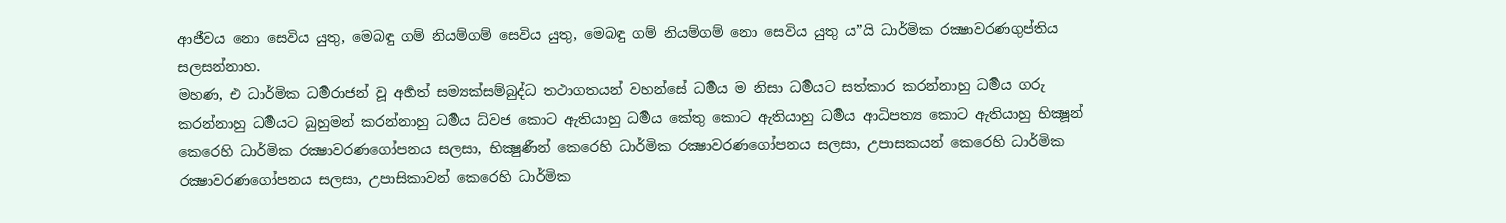ආජීවය නො සෙවිය යුතු, මෙබඳු ගම් නියම්ගම් සෙවිය යුතු, මෙබඳු ගම් නියම්ගම් නො සෙවිය යුතු ය”යි ධාර්මික රක්‍ෂාවරණගුප්තිය සලසන්නාහ.
මහණ, එ ධාර්මික ධර්‍මරාජන් වූ අර්‍හත් සම්‍යක්සම්බුද්ධ තථාගතයන් වහන්සේ ධර්‍මය ම නිසා ධර්‍මයට සත්කාර කරන්නාහු ධර්‍මය ගරු කරන්නාහු ධර්‍මයට බුහුමන් කරන්නාහු ධර්‍මය ධ්වජ කොට ඇතියාහු ධර්‍මය කේතු කොට ඇතියාහු ධර්‍මය ආධිපත්‍ය කොට ඇතියාහු භික්‍ෂූන් කෙරෙහි ධාර්මික රක්‍ෂාවරණගෝපනය සලසා, භික්‍ෂුණීන් කෙරෙහි ධාර්මික රක්‍ෂාවරණගෝපනය සලසා, උපාසකයන් කෙරෙහි ධාර්මික රක්‍ෂාවරණගෝපනය සලසා, උපාසිකාවන් කෙරෙහි ධාර්මික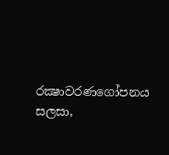රක්‍ෂාවරණගෝපනය සලසා,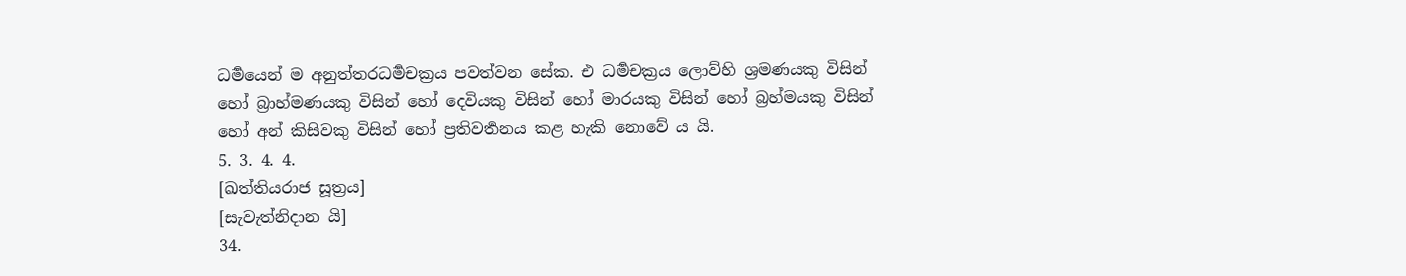ධර්‍මයෙන් ම අනුත්තරධර්‍මචක්‍රය පවත්වන සේක. එ ධර්‍මචක්‍රය ලොව්හි ශ්‍රමණයකු විසින් හෝ බ්‍රාහ්මණයකු විසින් හෝ දෙවියකු විසින් හෝ මාරයකු විසින් හෝ බ්‍රහ්මයකු විසින් හෝ අන් කිසිවකු විසින් හෝ ප්‍රතිවර්‍තනය කළ හැකි නොවේ ය යි.
5. 3. 4. 4.
[ඛත්තියරාජ සූත්‍රය]
[සැවැත්නිදාන යි]
34.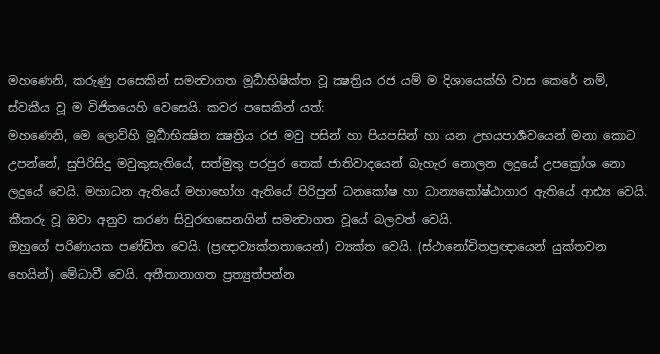මහණෙනි, කරුණු පසෙකින් සමන්‍වාගත මූර්‍ධාභිෂික්ත වූ ක්‍ෂත්‍රිය රජ යම් ම දිශායෙක්හි වාස කෙරේ නම්, ස්වකීය වූ ම විජිතයෙහි වෙසෙයි. කවර පසෙකින් යත්:
මහණෙනි, මෙ ලොව්හි මූර්‍ධාභික්‍ෂිත ක්‍ෂත්‍රිය රජ මවු පසින් හා පියපසින් හා යන උභයපාර්‍ශවයෙන් මනා කොට උපන්නේ, සුපිරිසිදු මවුකුසැතියේ, සත්මුතු පරපුර තෙක් ජාතිවාදයෙන් බැහැර නොලන ලදුයේ උපක්‍රෝශ නො ලදුයේ වෙයි. මහාධන ඇතියේ මහාභෝග ඇතියේ පිරිපුන් ධනකෝෂ හා ධාන්‍යකෝෂ්ඨාගාර ඇතියේ ආඪ්‍ය වෙයි. කීකරු වූ ඔවා අනුව කරණ සිවුරඟසෙනගින් සමන්‍වාගත වූයේ බලවත් වෙයි.
ඔහුගේ පරිණායක පණ්ඩිත වෙයි. (ප්‍රඥාව්‍යක්තතායෙන්) ව්‍යක්ත වෙයි. (ස්ථානෝචිතප්‍රඥායෙන් යුක්තවන හෙයින්) මේධාවී වෙයි. අතීතානාගත ප්‍රත්‍යුත්පන්න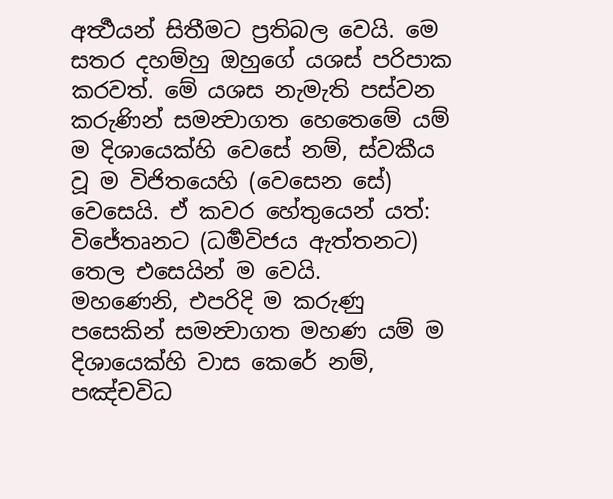අර්‍ත්‍ථයන් සිතීමට ප්‍රතිබල වෙයි. මෙ සතර දහම්හු ඔහුගේ යශස් පරිපාක කරවත්. මේ යශස නැමැති පස්වන කරුණින් සමන්‍වාගත හෙතෙමේ යම් ම දිශායෙක්හි වෙසේ නම්, ස්වකීය වූ ම විජිතයෙහි (වෙසෙන සේ) වෙසෙයි. ඒ කවර හේතුයෙන් යත්: විජේතෘනට (ධර්‍මවිජය ඇත්තනට) තෙල එසෙයින් ම වෙයි.
මහණෙනි, එපරිදි ම කරුණු පසෙකින් සමන්‍වාගත මහණ යම් ම දිශායෙක්හි වාස කෙරේ නම්, පඤ්චවිධ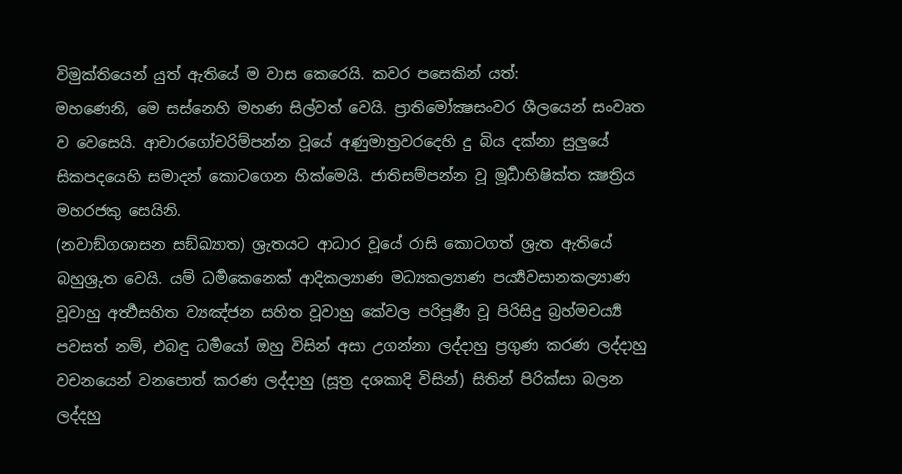විමුක්තියෙන් යුත් ඇතියේ ම වාස කෙරෙයි. කවර පසෙකින් යත්:
මහණෙනි, මෙ සස්නෙහි මහණ සිල්වත් වෙයි. ප්‍රාතිමෝක්‍ෂසංවර ශීලයෙන් සංවෘත ව වෙසෙයි. ආචාරගෝචරිම්පන්න වූයේ අණුමාත්‍රවරදෙහි දු බිය දක්නා සුලුයේ සිකපදයෙහි සමාදන් කොටගෙන හික්මෙයි. ජාතිසම්පන්න වූ මූර්‍ධාභිෂික්ත ක්‍ෂත්‍රිය මහරජකු සෙයිනි.
(නවාඞ්ගශාසන සඞ්ඛ්‍යාත) ශ්‍රැතයට ආධාර වූයේ රාසි කොටගත් ශ්‍රැත ඇතියේ බහුශ්‍රුත වෙයි. යම් ධර්‍මකෙනෙක් ආදිකල්‍යාණ මධ්‍යකල්‍යාණ පර්‍ය්‍යවසානකල්‍යාණ වූවාහු අර්‍ත්‍ථසහිත ව්‍යඤ්ජන සහිත වූවාහු කේවල පරිපූර්‍ණ වූ පිරිසිදු බ්‍රහ්මචර්‍ය්‍ය පවසත් නම්, එබඳු ධර්‍මයෝ ඔහු විසින් අසා උගන්නා ලද්දාහු ප්‍රගුණ කරණ ලද්දාහු වචනයෙන් වනපොත් කරණ ලද්දාහු (සූත්‍ර දශකාදි විසින්) සිතින් පිරික්සා බලන ලද්දහු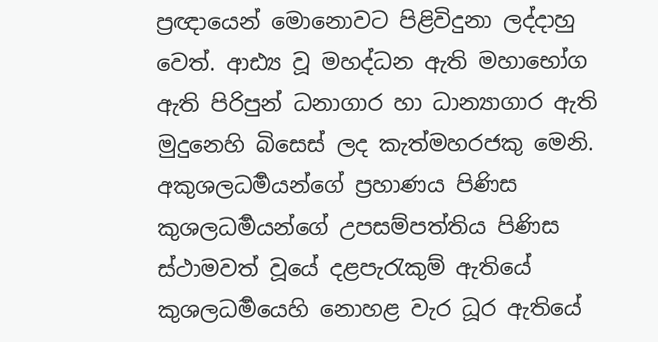ප්‍රඥායෙන් මොනොවට පිළිවිදුනා ලද්දාහු වෙත්. ආඪ්‍ය වූ මහද්ධන ඇති මහාභෝග ඇති පිරිපුන් ධනාගාර හා ධාන්‍යාගාර ඇති මුදුනෙහි බිසෙස් ලද කැත්මහරජකු මෙනි.
අකුශලධර්‍මයන්ගේ ප්‍රහාණය පිණිස කුශලධර්‍මයන්ගේ උපසම්පත්තිය පිණිස ස්ථාමවත් වූයේ දළපැරැකුම් ඇතියේ කුශලධර්‍මයෙහි නොහළ වැර ධූර ඇතියේ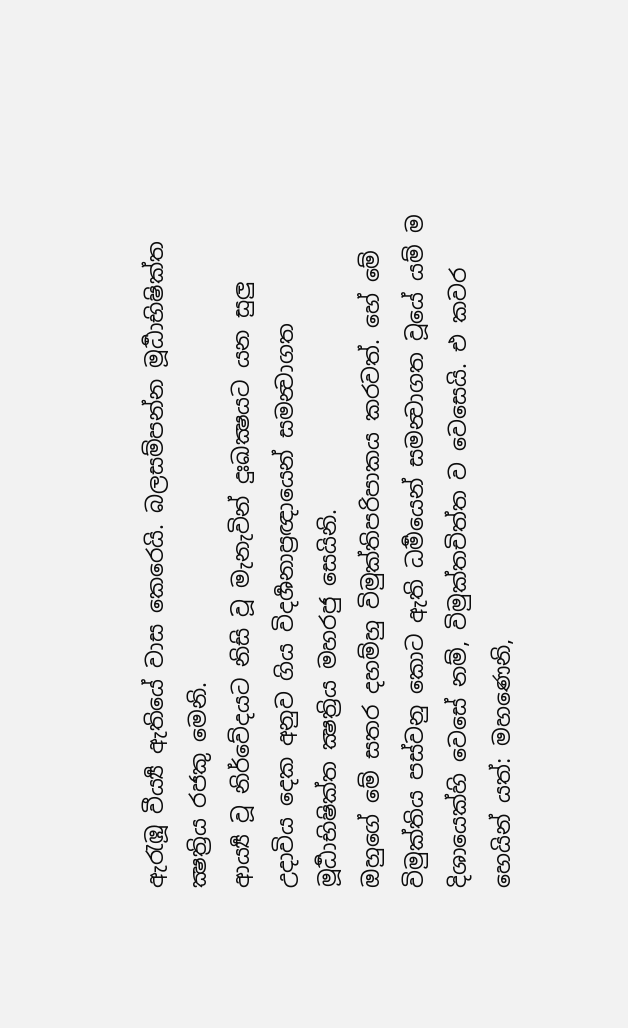ඇරැඹූ වීර්‍ය්‍ය ඇතියේ වාස කෙරෙයි. බලසම්පන්න මූර්‍ධාභිෂික්ත ක්‍ෂත්‍රිය රජකු මෙනි.
ආර්‍ය්‍ය වූ නිර්වේදයට නිසි වූ මැනැවින් දුඃඛක්‍ෂයට යන සුලු උදාවිය දෙක අනුව ගිය විදර්‍ශනාප්‍රඥායෙන් සමන්‍වාගත මූර්‍ධාභිෂික්ත ක්‍ෂත්‍රිය මහරජු සෙයිනි.
ඔහුගේ මේ සතර දහම්හු විමුක්තිපරිපාකය කරවත්. හේ මේ විමුක්තිය පස්වනු කොට ඇති ධර්‍මයෙන් සමන්‍වාගත වූයේ යම් ම දිශායෙක්හි වෙසේ නම්, විමුක්තචිත්ත ව වෙසෙයි. එ කවර හෙයින් යත්: මහණෙනි,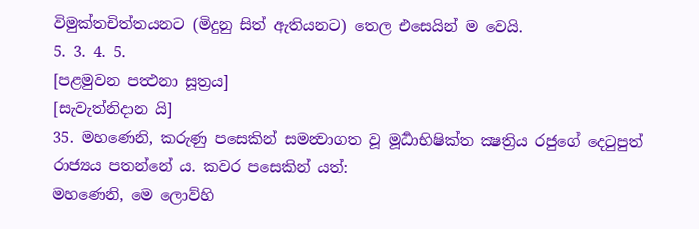විමුක්තචිත්තයනට (මිදුනු සිත් ඇතියනට) තෙල එසෙයින් ම වෙයි.
5. 3. 4. 5.
[පළමුවන පත්‍ථනා සූත්‍රය]
[සැවැත්නිදාන යි]
35. මහණෙනි, කරුණු පසෙකින් සමන්‍වාගත වූ මූර්‍ධාභිෂික්ත ක්‍ෂත්‍රිය රජුගේ දෙටුපුත් රාජ්‍යය පතන්නේ ය. කවර පසෙකින් යත්:
මහණෙනි, මෙ ලොව්හි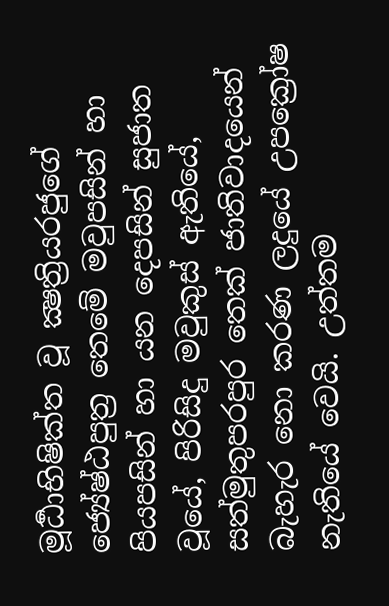මූර්‍ධාභිෂික්ත වූ ක්‍ෂත්‍රියරජුගේ ජ්‍යේෂ්ඨපුත්‍ර තෙමේ මවුපසින් හා පියපසින් හා යන දෙපසින් සුජාත වූයේ, පිරිසිදු මවුකුස් ඇතියේ, සත්මුතුපරපුර තෙක් ජාතිවාදයෙන් බැහැර නො කරණ ලදුයේ උපක්‍රෝෂ නැතියේ වෙයි. උත්තම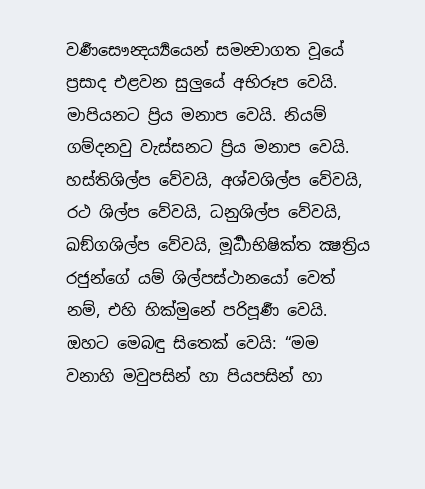වර්‍ණසෞන්‍දර්‍ය්‍යයෙන් සමන්‍වාගත වූයේ ප්‍රසාද එළවන සුලුයේ අභිරූප වෙයි. මාපියනට ප්‍රිය මනාප වෙයි. නියම් ගම්දනවු වැස්සනට ප්‍රිය මනාප වෙයි. හස්තිශිල්ප වේවයි, අශ්වශිල්ප වේවයි, රථ ශිල්ප වේවයි, ධනුශිල්ප වේවයි, ඛඞ්ගශිල්ප වේවයි, මූර්‍ධාභිෂික්ත ක්‍ෂත්‍රිය රජුන්ගේ යම් ශිල්පස්ථානයෝ වෙත් නම්, එහි හික්මුනේ පරිපූර්‍ණ වෙයි.
ඔහට මෙබඳු සිතෙක් වෙයි: “මම වනාහි මවුපසින් හා පියපසින් හා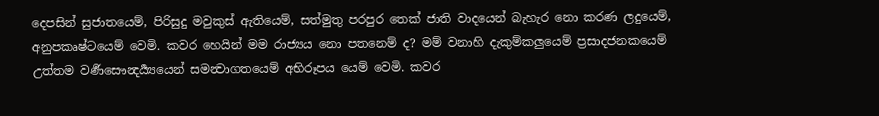දෙපසින් සුජාතයෙම්, පිරිසුදු මවුකුස් ඇතියෙම්, සත්මුතු පරපුර තෙක් ජාති වාදයෙන් බැහැර නො කරණ ලදුයෙම්, අනුපකෘෂ්ටයෙම් වෙමි. කවර හෙයින් මම රාජ්‍යය නො පතනෙම් ද? මම් වනාහි දැකුම්කලුයෙම් ප්‍රසාදජනකයෙම් උත්තම වර්‍ණසෞන්‍දර්‍ය්‍යයෙන් සමන්‍වාගතයෙම් අභිරූපය යෙම් වෙමි. කවර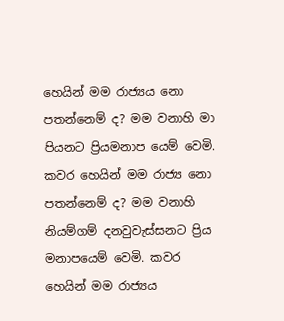හෙයින් මම රාජ්‍යය නො පතන්නෙම් ද? මම වනාහි මා පියනට ප්‍රියමනාප යෙම් වෙමි. කවර හෙයින් මම රාජ්‍ය නො පතන්නෙම් ද? මම වනාහි නියම්ගම් දනවුවැස්සනට ප්‍රිය මනාපයෙම් වෙමි. කවර හෙයින් මම රාජ්‍යය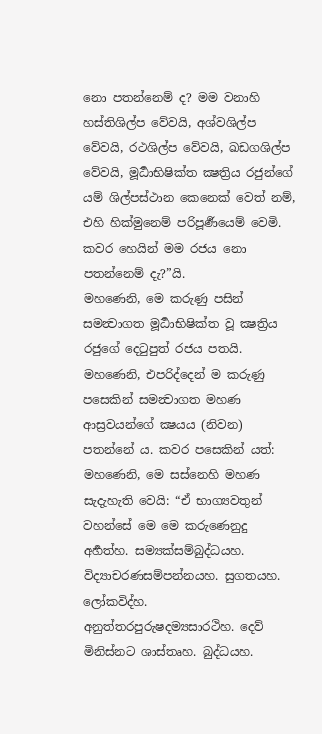නො පතන්නෙම් ද? මම වනාහි හස්තිශිල්ප වේවයි, අශ්වශිල්ප වේවයි, රථශිල්ප වේවයි, ඛඩගශිල්ප වේවයි, මූර්‍ධාභිෂික්ත ක්‍ෂත්‍රිය රජුන්ගේ යම් ශිල්පස්ථාන කෙනෙක් වෙත් නම්, එහි හික්මුනෙම් පරිපූර්‍ණයෙම් වෙමි. කවර හෙයින් මම රජය නො පතන්නෙම් දැ?”යි.
මහණෙනි, මෙ කරුණු පසින් සමන්‍වාගත මූර්‍ධාභිෂික්ත වූ ක්‍ෂත්‍රිය රජුගේ දෙටුපුත් රජය පතයි.
මහණෙනි, එපරිද්දෙන් ම කරුණු පසෙකින් සමන්‍වාගත මහණ ආස්‍රවයන්ගේ ක්‍ෂයය (නිවන) පතන්නේ ය. කවර පසෙකින් යත්:
මහණෙනි, මෙ සස්නෙහි මහණ සැදැහැති වෙයි: “ඒ භාග්‍යවතුන් වහන්සේ මෙ මෙ කරුණෙනුදු අර්‍හත්හ. සම්‍යක්සම්බුද්ධයහ. විද්‍යාචරණසම්පන්නයහ. සුගතයහ. ලෝකවිද්හ. අනුත්තරපුරුෂදම්‍යසාරථිහ. දෙව් මිනිස්නට ශාස්තෘහ. බුද්ධයහ.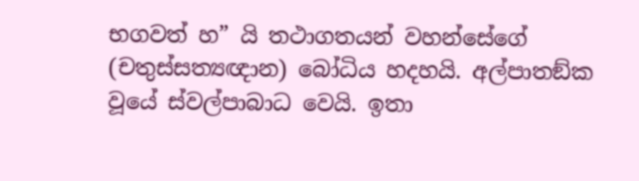භගවත් හ” යි තථාගතයන් වහන්සේගේ (චතුස්සත්‍යඥාන) බෝධිය හදහයි. අල්පාතඞ්ක වූයේ ස්වල්පාබාධ වෙයි. ඉතා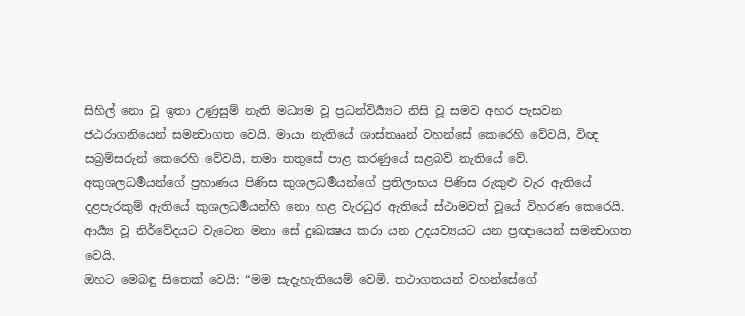සිහිල් නො වූ ඉතා උණුසුම් නැති මධ්‍යම වූ ප්‍රධන්විර්‍ය්‍යට නිසි වූ සමව අහර පැසවන ජඨරාගනියෙන් සමන්‍වාගත වෙයි. මායා නැතියේ ශාස්තෲන් වහන්සේ කෙරෙහි වේවයි, විඥ සබ්‍රම්සරුන් කෙරෙහි වේවයි, තමා තතුසේ පාළ කරණුයේ සළබව් නැතියේ වේ. අකුශලධර්‍මයන්ගේ ප්‍රහාණය පිණිස කුශලධර්‍මයන්ගේ ප්‍රතිලාභය පිණිස රුකුළු වැර ඇතියේ දළපැරකුම් ඇතියේ කුශලධර්‍මයන්හි නො හළ වැරධුර ඇතියේ ස්ථාමවත් වූයේ විහරණ කෙරෙයි. ආර්‍ය්‍ය වූ නිර්වේදයට වැටෙන මනා සේ දුඃඛක්‍ෂය කරා යන උදයව්‍යයට යන ප්‍රඥායෙන් සමන්‍වාගත වෙයි.
ඔහට මෙබඳු සිතෙක් වෙයි: “මම සැදැහැතියෙම් වෙමි. තථාගතයන් වහන්සේගේ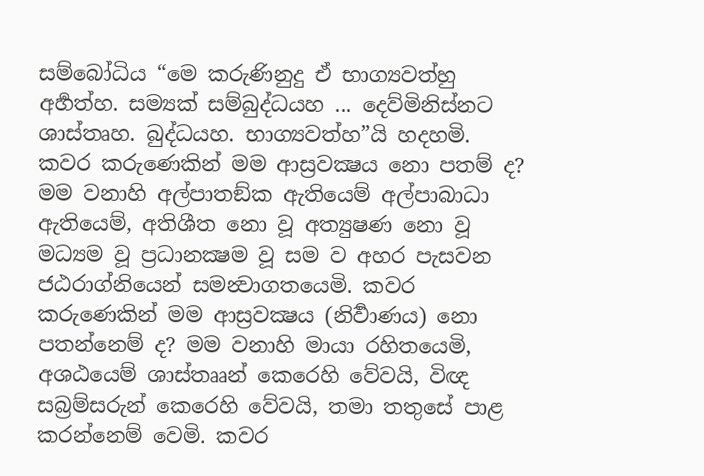සම්බෝධිය “මෙ කරුණිනුදු ඒ භාග්‍යවත්හු අර්‍හත්හ. සම්‍යක් සම්බුද්ධයහ ... දෙව්මිනිස්නට ශාස්තෘහ. බුද්ධයහ. භාග්‍යවත්හ”යි හදහමි. කවර කරුණෙකින් මම ආස්‍රවක්‍ෂය නො පතම් ද? මම වනාහි අල්පාතඞ්ක ඇතියෙම් අල්පාබාධා ඇතියෙම්, අතිශීත නො වූ අත්‍යුෂණ නො වූ මධ්‍යම වූ ප්‍රධානක්‍ෂම වූ සම ව අහර පැසවන ජඨරාග්නියෙන් සමන්‍වාගතයෙමි. කවර කරුණෙකින් මම ආස්‍රවක්‍ෂය (නිර්‍වාණය) නො පතන්නෙම් ද? මම වනාහි මායා රහිතයෙමි, අශඨයෙම් ශාස්තෲන් කෙරෙහි වේවයි, විඥ සබ්‍රම්සරුන් කෙරෙහි වේවයි, තමා තතුසේ පාළ කරන්නෙම් වෙමි. කවර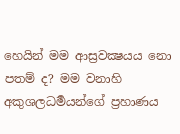හෙයින් මම ආස්‍රවක්‍ෂයය නො පතම් ද? මම වනාහි අකුශලධර්‍මයන්ගේ ප්‍රහාණය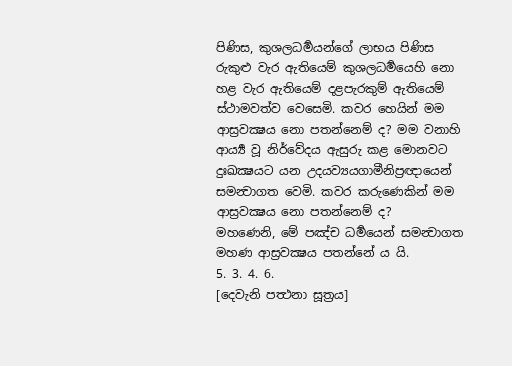පිණිස, කුශලධර්‍මයන්ගේ ලාභය පිණිස රුකුළු වැර ඇතියෙම් කුශලධර්‍මයෙහි නො හළ වැර ඇතියෙම් දළපැරකුම් ඇතියෙම් ස්ථාමවත්ව වෙසෙමි. කවර හෙයින් මම ආස්‍රවක්‍ෂය නො පතන්නෙම් ද? මම වනාහි ආර්‍ය්‍ය වූ නිර්වේදය ඇසුරු කළ මොනවට දුඃඛක්‍ෂයට යන උදයව්‍යයගාමීනිප්‍රඥායෙන් සමන්‍වාගත වෙමි. කවර කරුණෙකින් මම ආස්‍රවක්‍ෂය නො පතන්නෙම් ද?
මහණෙනි, මේ පඤ්ච ධර්‍මයෙන් සමන්‍වාගත මහණ ආස්‍රවක්‍ෂය පතන්නේ ය යි.
5. 3. 4. 6.
[දෙවැනි පත්‍ථනා සූත්‍රය]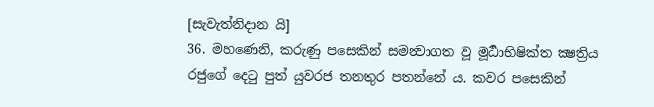[සැවැත්නිදාන යි]
36. මහණෙනි, කරුණු පසෙකින් සමන්‍වාගත වූ මූර්‍ධාභිෂික්ත ක්‍ෂත්‍රිය රජුගේ දෙටු පුත් යුවරජ තනතුර පතන්නේ ය. කවර පසෙකින්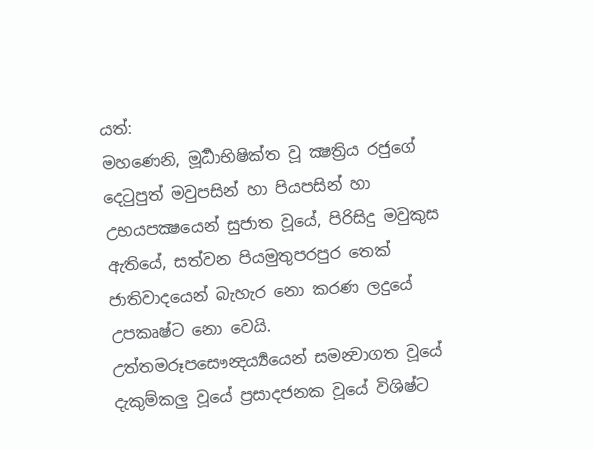යත්:
මහණෙනි, මූර්‍ධාභිෂික්ත වූ ක්‍ෂත්‍රිය රජුගේ දෙටුපුත් මවුපසින් හා පියපසින් හා උභයපක්‍ෂයෙන් සුජාත වූයේ, පිරිසිදු මවුකුස ඇතියේ, සත්වන පියමුතුපරපුර තෙක් ජාතිවාදයෙන් බැහැර නො කරණ ලදුයේ උපකෘෂ්ට නො වෙයි. උත්තමරූපසෞන්‍දර්‍ය්‍යයෙන් සමන්‍වාගත වූයේ දැකුම්කලු වූයේ ප්‍රසාදජනක වූයේ විශිෂ්ට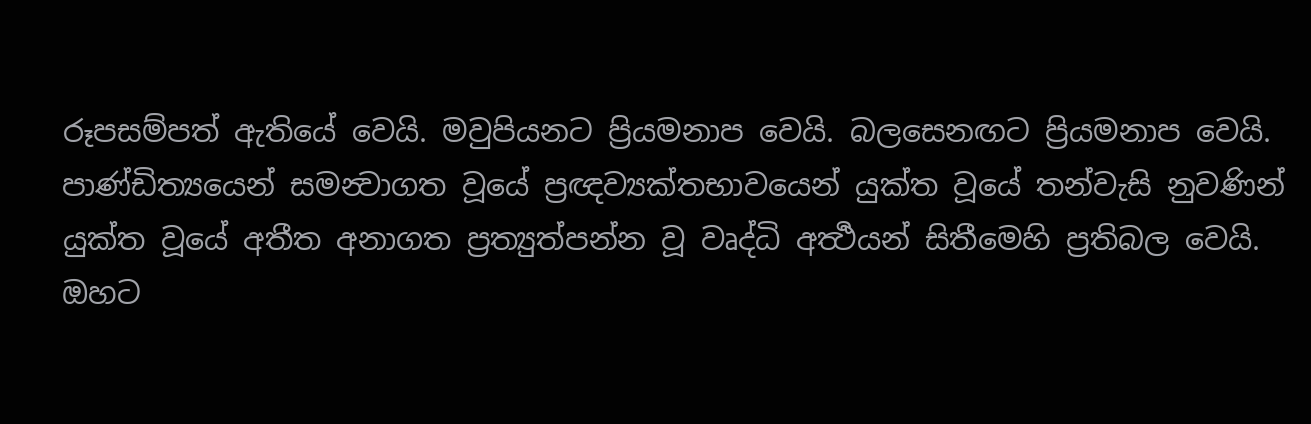රූපසම්පත් ඇතියේ වෙයි. මවුපියනට ප්‍රියමනාප වෙයි. බලසෙනඟට ප්‍රියමනාප වෙයි. පාණ්ඩිත්‍යයෙන් සමන්‍වාගත වූයේ ප්‍රඥව්‍යක්තභාවයෙන් යුක්ත වූයේ තන්වැසි නුවණින් යුක්ත වූයේ අතීත අනාගත ප්‍රත්‍යුත්පන්න වූ වෘද්ධි අර්‍ත්‍ථයන් සිතීමෙහි ප්‍රතිබල වෙයි.
ඔහට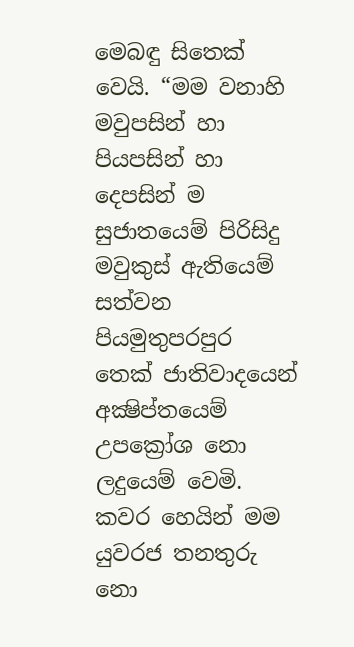මෙබඳු සිතෙක් වෙයි. “මම වනාහි මවුපසින් හා පියපසින් හා දෙපසින් ම සුජාතයෙම් පිරිසිදු මවුකුස් ඇතියෙම් සත්වන පියමුතුපරපුර තෙක් ජාතිවාදයෙන් අක්‍ෂිප්තයෙම් උපක්‍රෝශ නො ලදුයෙම් වෙමි. කවර හෙයින් මම යුවරජ තනතුරු නො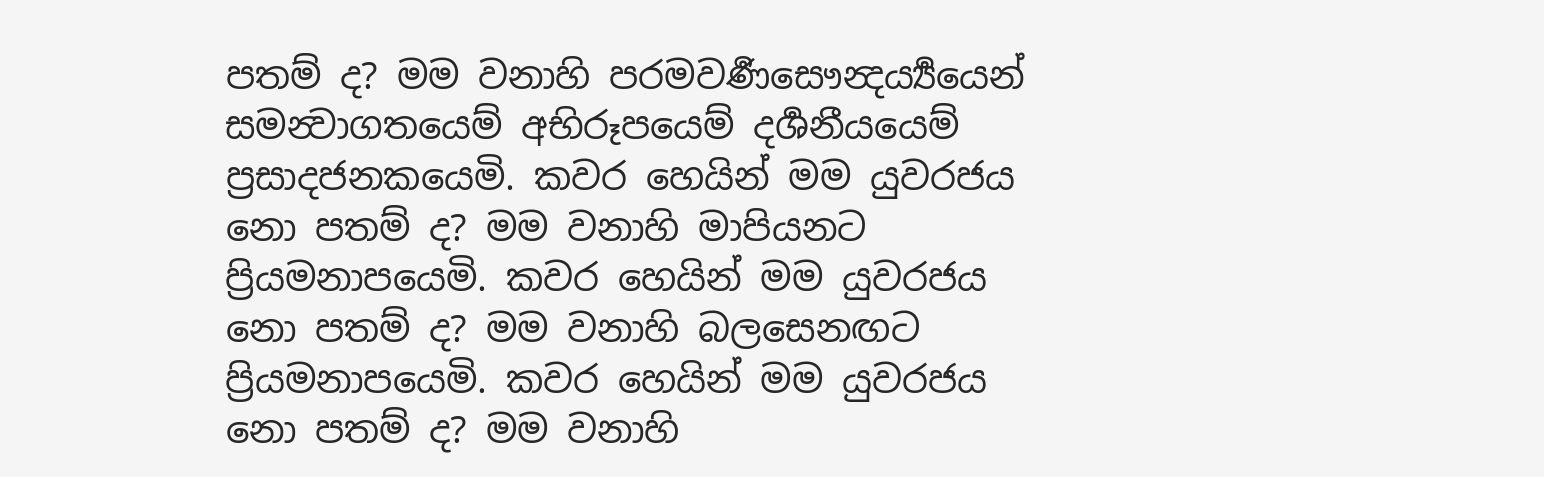පතම් ද? මම වනාහි පරමවර්‍ණසෞන්‍දර්‍ය්‍යයෙන් සමන්‍වාගතයෙම් අභිරූපයෙම් දර්‍ශනීයයෙම් ප්‍රසාදජනකයෙමි. කවර හෙයින් මම යුවරජය නො පතම් ද? මම වනාහි මාපියනට ප්‍රියමනාපයෙමි. කවර හෙයින් මම යුවරජය නො පතම් ද? මම වනාහි බලසෙනඟට ප්‍රියමනාපයෙමි. කවර හෙයින් මම යුවරජය නො පතම් ද? මම වනාහි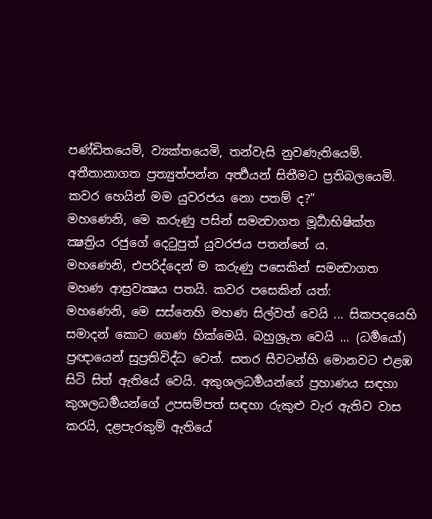පණ්ඩිතයෙමි, ව්‍යක්තයෙමි, තන්වැසි නුවණැතියෙම්. අතීතානාගත ප්‍රත්‍යුත්පන්න අර්‍ත්‍ථයන් සිතීමට ප්‍රතිබලයෙමි. කවර හෙයින් මම යුවරජය නො පතම් ද?”
මහණෙනි, මෙ කරුණු පසින් සමන්‍වාගත මූර්‍ධාභිෂික්ත ක්‍ෂත්‍රිය රජුගේ දෙටුපුත් යුවරජය පතන්නේ ය.
මහණෙනි, එපරිද්දෙන් ම කරුණු පසෙකින් සමන්‍වාගත මහණ ආස්‍රවක්‍ෂය පතයි. කවර පසෙකින් යත්:
මහණෙනි, මෙ සස්නෙහි මහණ සිල්වත් වෙයි ... සිකපදයෙහි සමාදන් කොට ගෙණ හික්මෙයි. බහුශ්‍රුත වෙයි ... (ධර්‍මයෝ) ප්‍රඥායෙන් සුප්‍රතිවිද්ධ වෙත්. සතර සීවටන්හි මොනවට එළඹ සිටි සිත් ඇතියේ වෙයි. අකුශලධර්‍මයන්ගේ ප්‍රහාණය සඳහා කුශලධර්‍මයන්ගේ උපසම්පත් සඳහා රුකුළු වැර ඇතිව වාස කරයි, දළපැරකුම් ඇතියේ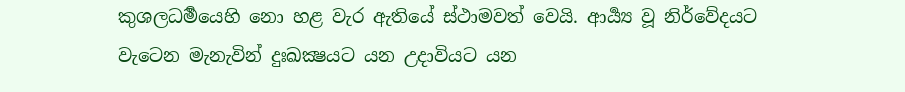කුශලධර්‍මයෙහි නො හළ වැර ඇතියේ ස්ථාමවත් වෙයි. ආර්‍ය්‍ය වූ නිර්වේදයට වැටෙන මැනැවින් දුඃඛක්‍ෂයට යන උදාවියට යන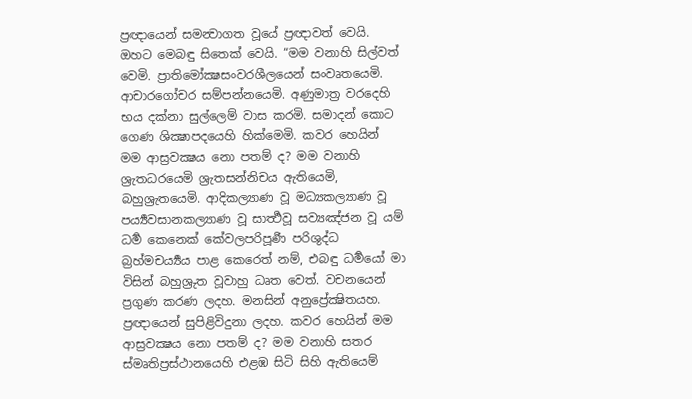ප්‍රඥායෙන් සමන්‍වාගත වූයේ ප්‍රඥාවත් වෙයි.
ඔහට මෙබඳු සිතෙක් වෙයි. “මම වනාහි සිල්වත් වෙමි. ප්‍රාතිමෝක්‍ෂසංවරශීලයෙන් සංවෘතයෙමි. ආචාරගෝචර සම්පන්නයෙමි. අණුමාත්‍ර වරදෙහි භය දක්නා සුල්ලෙම් වාස කරමි. සමාදන් කොට ගෙණ ශික්‍ෂාපදයෙහි හික්මෙමි. කවර හෙයින් මම ආස්‍රවක්‍ෂය නො පතම් ද? මම වනාහි ශ්‍රැතධරයෙමි ශ්‍රැතසන්නිචය ඇතියෙමි, බහුශ්‍රැතයෙමි. ආදිකල්‍යාණ වූ මධ්‍යකල්‍යාණ වූ පර්‍ය්‍යවසානකල්‍යාණ වූ සාර්‍ත්‍ථවූ සව්‍යඤ්ජන වූ යම් ධර්‍ම කෙනෙක් කේවලපරිපූර්‍ණ පරිශුද්ධ බ්‍රහ්මචර්‍ය්‍යය පාළ කෙරෙත් නම්, එබඳු ධර්‍මයෝ මා විසින් බහුශ්‍රුත වූවාහු ධෘත වෙත්. වචනයෙන් ප්‍රගුණ කරණ ලදහ. මනසින් අනුප්‍රේක්‍ෂිතයහ. ප්‍රඥායෙන් සුපිළිවිදුනා ලදහ. කවර හෙයින් මම ආස්‍රවක්‍ෂය නො පතම් ද? මම වනාහි සතර ස්මෘතිප්‍රස්ථානයෙහි එළඹ සිටි සිහි ඇතියෙම්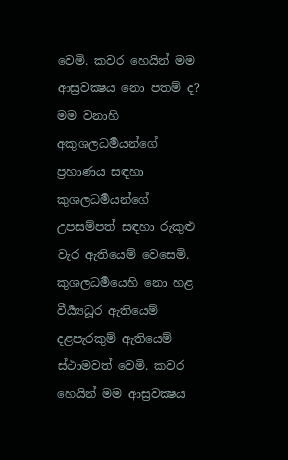වෙමි. කවර හෙයින් මම ආස්‍රවක්‍ෂය නො පතම් ද? මම වනාහි අකුශලධර්‍මයන්ගේ ප්‍රහාණය සඳහා කුශලධර්‍මයන්ගේ උපසම්පත් සඳහා රුකුළු වැර ඇතියෙම් වෙසෙමි. කුශලධර්‍මයෙහි නො හළ වීර්‍ය්‍යධූර ඇතියෙම් දළපැරකුම් ඇතියෙම් ස්ථාමවත් වෙමි. කවර හෙයින් මම ආස්‍රවක්‍ෂය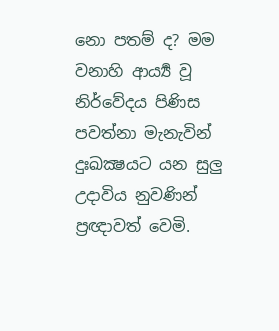නො පතම් ද? මම වනාහි ආර්‍ය්‍ය වූ නිර්වේදය පිණිස පවත්නා මැනැවින් දුඃඛක්‍ෂයට යන සුලු උදාවිය නුවණින් ප්‍රඥාවත් වෙමි.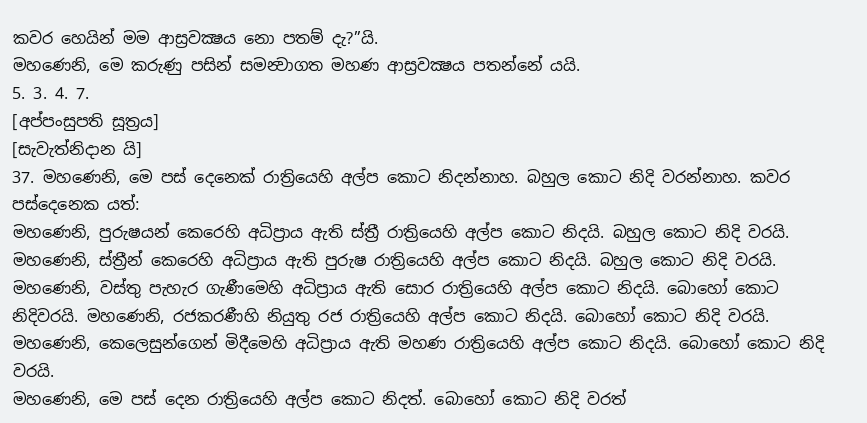කවර හෙයින් මම ආස්‍රවක්‍ෂය නො පතම් දැ?”යි.
මහණෙනි, මෙ කරුණු පසින් සමන්‍වාගත මහණ ආස්‍රවක්‍ෂය පතන්නේ යයි.
5. 3. 4. 7.
[අප්පංසුපති සූත්‍රය]
[සැවැත්නිදාන යි]
37. මහණෙනි, මෙ පස් දෙනෙක් රාත්‍රියෙහි අල්ප කොට නිදන්නාහ. බහුල කොට නිදි වරන්නාහ. කවර පස්දෙනෙක යත්:
මහණෙනි, පුරුෂයන් කෙරෙහි අධිප්‍රාය ඇති ස්ත්‍රී රාත්‍රියෙහි අල්ප කොට නිදයි. බහුල කොට නිදි වරයි. මහණෙනි, ස්ත්‍රීන් කෙරෙහි අධිප්‍රාය ඇති පුරුෂ රාත්‍රියෙහි අල්ප කොට නිදයි. බහුල කොට නිදි වරයි. මහණෙනි, වස්තු පැහැර ගැණීමෙහි අධිප්‍රාය ඇති සොර රාත්‍රියෙහි අල්ප කොට නිදයි. බොහෝ කොට නිදිවරයි. මහණෙනි, රජකරණීහි නියුතු රජ රාත්‍රියෙහි අල්ප කොට නිදයි. බොහෝ කොට නිදි වරයි. මහණෙනි, කෙලෙසුන්ගෙන් මිදීමෙහි අධිප්‍රාය ඇති මහණ රාත්‍රියෙහි අල්ප කොට නිදයි. බොහෝ කොට නිදි වරයි.
මහණෙනි, මෙ පස් දෙන රාත්‍රියෙහි අල්ප කොට නිදත්. බොහෝ කොට නිදි වරත්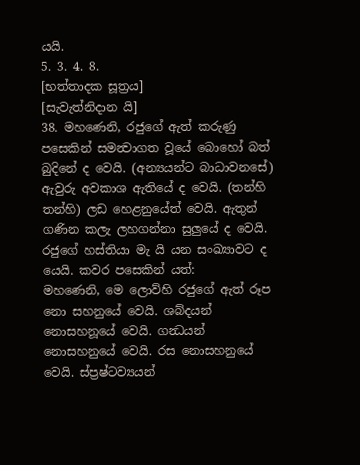යයි.
5. 3. 4. 8.
[භත්තාදක සූත්‍රය]
[සැවැත්නිදාන යි]
38. මහණෙනි, රජුගේ ඇත් කරුණු පසෙකින් සමන්‍වාගත වූයේ බොහෝ බත් බුදිනේ ද වෙයි. (අන්‍යයන්ට බාධාවනසේ) ඇවුරු අවකාශ ඇතියේ ද වෙයි. (තන්හි තන්හි) ලඩ හෙළනුයේත් වෙයි. ඇතුන් ගණින කලැ ලහගන්නා සුලුයේ ද වෙයි. රජුගේ හස්තියා මැ යි යන සංඛ්‍යාවට ද යෙයි. කවර පසෙකින් යත්:
මහණෙනි, මෙ ලොව්හි රජුගේ ඇත් රූප නො සහනුයේ වෙයි. ශබ්දයන් නොසහනූයේ වෙයි. ගන්‍ධයන් නොසහනුයේ වෙයි. රස නොසහනුයේ වෙයි. ස්ප්‍රෂ්ටව්‍යයන්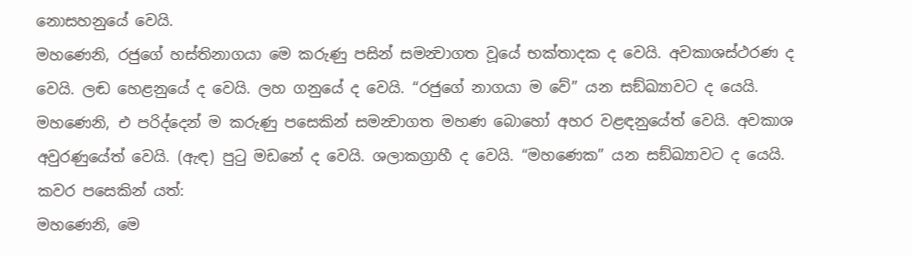නොසහනුයේ වෙයි.
මහණෙනි, රජුගේ හස්තිනාගයා මෙ කරුණු පසින් සමන්‍වාගත වූයේ භක්තාදක ද වෙයි. අවකාශස්ථරණ ද වෙයි. ලඬ හෙළනුයේ ද වෙයි. ලහ ගනුයේ ද වෙයි. “රජුගේ නාගයා ම වේ” යන සඞ්ඛ්‍යාවට ද යෙයි.
මහණෙනි, එ පරිද්දෙන් ම කරුණු පසෙකින් සමන්‍වාගත මහණ බොහෝ අහර වළඳනුයේත් වෙයි. අවකාශ අවුරණුයේත් වෙයි. (ඇඳ) පුටු මඩනේ ද වෙයි. ශලාකග්‍රාහී ද වෙයි. “මහණෙක” යන සඞ්ඛ්‍යාවට ද යෙයි. කවර පසෙකින් යත්:
මහණෙනි, මෙ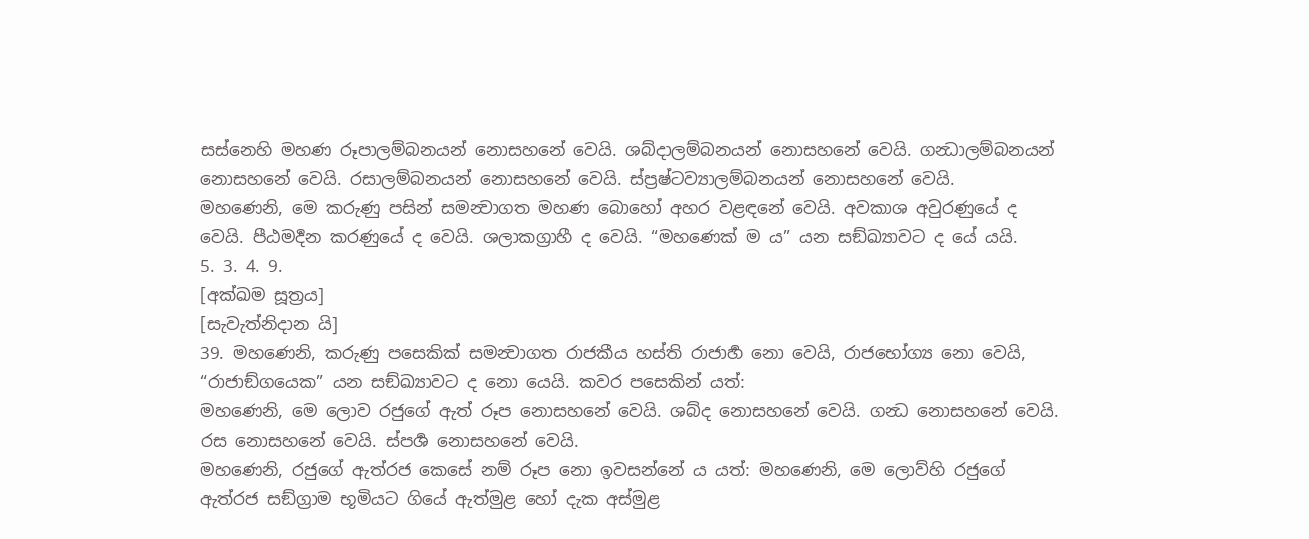සස්නෙහි මහණ රූපාලම්බනයන් නොසහනේ වෙයි. ශබ්දාලම්බනයන් නොසහනේ වෙයි. ගන්‍ධාලම්බනයන් නොසහනේ වෙයි. රසාලම්බනයන් නොසහනේ වෙයි. ස්ප්‍රෂ්ටව්‍යාලම්බනයන් නොසහනේ වෙයි.
මහණෙනි, මෙ කරුණු පසින් සමන්‍වාගත මහණ බොහෝ අහර වළඳනේ වෙයි. අවකාශ අවුරණුයේ ද වෙයි. පීඨමර්‍දන කරණුයේ ද වෙයි. ශලාකග්‍රාහී ද වෙයි. “මහණෙක් ම ය” යන සඞ්ඛ්‍යාවට ද යේ යයි.
5. 3. 4. 9.
[අක්ඛම සූත්‍රය]
[සැවැත්නිදාන යි]
39. මහණෙනි, කරුණු පසෙකික් සමන්‍වාගත රාජකීය හස්ති රාජාර්‍හ නො වෙයි, රාජභෝග්‍ය නො වෙයි, “රාජාඞ්ගයෙක” යන සඞ්ඛ්‍යාවට ද නො යෙයි. කවර පසෙකින් යත්:
මහණෙනි, මෙ ලොව රජුගේ ඇත් රූප නොසහනේ වෙයි. ශබ්ද නොසහනේ වෙයි. ගන්‍ධ නොසහනේ වෙයි. රස නොසහනේ වෙයි. ස්පර්‍ශ නොසහනේ වෙයි.
මහණෙනි, රජුගේ ඇත්රජ කෙසේ නම් රූප නො ඉවසන්නේ ය යත්: මහණෙනි, මෙ ලොව්හි රජුගේ ඇත්රජ සඞ්ග්‍රාම භූමියට ගියේ ඇත්මුළ හෝ දැක අස්මුළ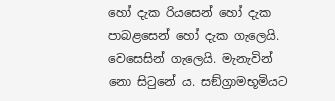හෝ දැක රියසෙන් හෝ දැක පාබළසෙන් හෝ දැක ගැලෙයි. වෙසෙසින් ගැලෙයි. මැනැවින් නො සිටුනේ ය. සඞ්ග්‍රාමභූමියට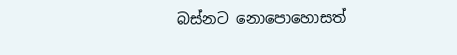බස්නට නොපොහොසත්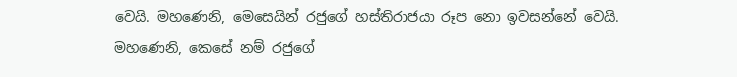වෙයි. මහණෙනි, මෙසෙයින් රජුගේ හස්තිරාජයා රූප නො ඉවසන්නේ වෙයි.
මහණෙනි, කෙසේ නම් රජුගේ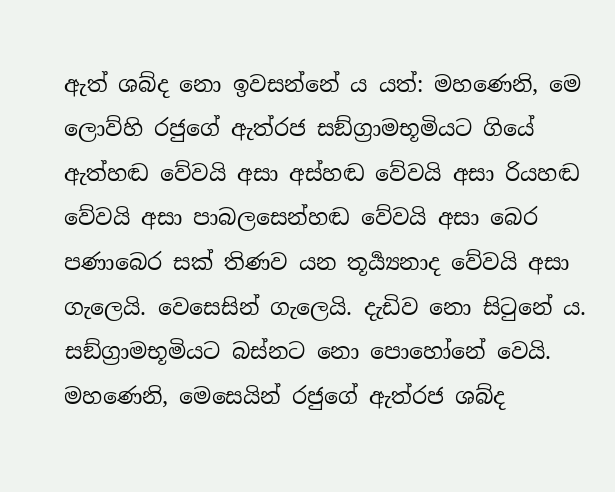ඇත් ශබ්ද නො ඉවසන්නේ ය යත්: මහණෙනි, මෙ ලොව්හි රජුගේ ඇත්රජ සඞ්ග්‍රාමභූමියට ගියේ ඇත්හඬ වේවයි අසා අස්හඬ වේවයි අසා රියහඬ වේවයි අසා පාබලසෙන්හඬ වේවයි අසා බෙර පණාබෙර සක් තිණව යන තූර්‍ය්‍යනාද වේවයි අසා ගැලෙයි. වෙසෙසින් ගැලෙයි. දැඩිව නො සිටුනේ ය. සඞ්ග්‍රාමභූමියට බස්නට නො පොහෝනේ වෙයි. මහණෙනි, මෙසෙයින් රජුගේ ඇත්රජ ශබ්ද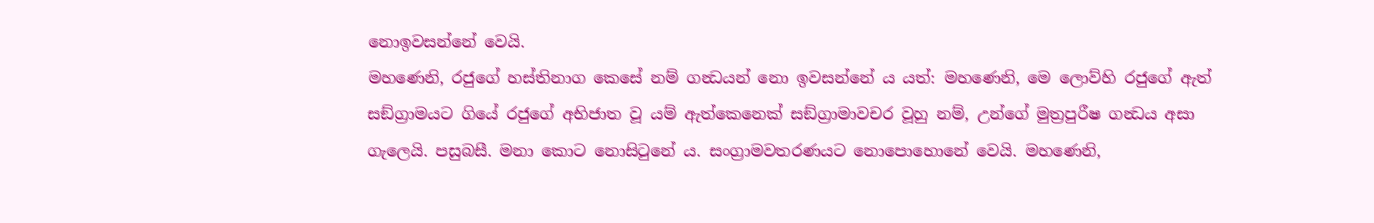නොඉවසන්නේ වෙයි.
මහණෙනි, රජුගේ හස්තිනාග කෙසේ නම් ගන්‍ධයන් නො ඉවසන්නේ ය යත්: මහණෙනි, මෙ ලොව්හි රජුගේ ඇත් සඞ්ග්‍රාමයට ගියේ රජුගේ අභිජාත වූ යම් ඇත්කෙනෙක් සඞ්ග්‍රාමාවචර වූහු නම්, උන්ගේ මුත්‍රපුරීෂ ගන්‍ධය අසා ගැලෙයි. පසුබසී. මනා කොට නොසිටුනේ ය. සංග්‍රාමවතරණයට නොපොහොනේ වෙයි. මහණෙනි,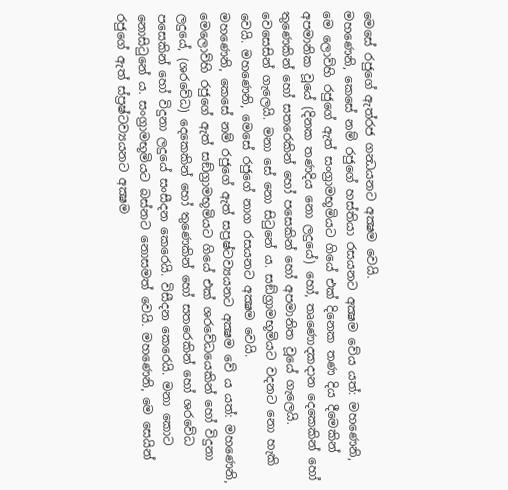මෙසේ රජුගේ ඇත්රජ ගන්‍ධයනට අක්‍ෂම වෙයි.
මහණෙනි, කෙසේ නම් රජුගේ හස්තියා රසයනට අක්‍ෂම වේය යත්: මහණෙනි, මෙ ලොව්හි රජුගේ ඇත් සංග්‍රාමභූමියට ගියේ එක් දිනෙක තණ දිය දීමෙකින් අපමානික වූයේ (දිනක තණදිය නො ලදුයේ) හෝ, තෘණොදකදාන දෙකෙකින් හෝ තුණෙකින් හෝ සතරෙකින් හෝ පසෙකින් හෝ අපමානිත වූයේ ගැලෙයි. වෙසෙසින් ගැලෙයි. මනා සේ නො සිටුනේ ය. සඞ්ග්‍රාමභූමියට වදනට නො හැකි වෙයි. මහණෙනි, මෙසේ රජුගේ නාග රසයනට අක්‍ෂම වෙයි.
මහණෙනි, කෙසේ නම් රජුගේ ඇත් සප්‍රෂ්ටව්‍යයනට අක්‍ෂම වේ ය යත්: මහණෙනි, මෙලොව්හි රජුගේ ඇත් සඞ්ග්‍රාමභූමියට ගියේ එක් ශරවේධයෙකින් හෝ විදුනා ලදුයේ, (ශරවේධ) දෙකෙකින් හෝ තුණෙකින් හෝ සතරෙකින් හෝ ශරවේධ පසෙකින් හෝ විදුනා ලදුයේ සංසීදන කෙරෙයි. විසීදන කෙරෙයි. මනා කොට නොසිටුනේ ය. සංග්‍රාමභූමියට බස්නට නොසමත් වෙයි. මහණෙනි, මෙ සෙයින් රජුගේ ඇත් ස්ප්‍රෂ්ටව්‍යයනට අක්‍ෂම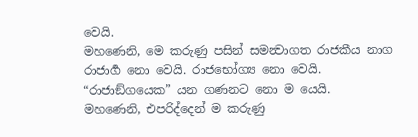වෙයි.
මහණෙනි, මෙ කරුණු පසින් සමන්‍වාගත රාජකීය නාග රාජාර්‍ග නො වෙයි. රාජභෝග්‍ය නො වෙයි. “රාජාඞ්ගයෙක” යන ගණනට නො ම යෙයි.
මහණෙනි, එපරිද්දෙන් ම කරුණු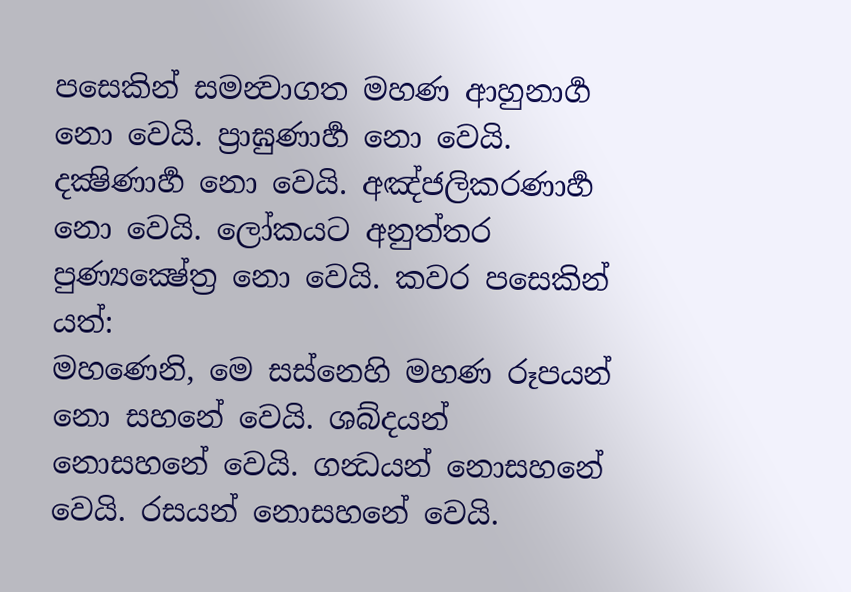පසෙකින් සමන්‍වාගත මහණ ආහුනාර්‍ග නො වෙයි. ප්‍රාඝුණාර්‍හ නො වෙයි. දක්‍ෂිණාර්‍හ නො වෙයි. අඤ්ජලිකරණාර්‍හ නො වෙයි. ලෝකයට අනුත්තර පුණ්‍යක්‍ෂේත්‍ර නො වෙයි. කවර පසෙකින් යත්:
මහණෙනි, මෙ සස්නෙහි මහණ රූපයන් නො සහනේ වෙයි. ශබ්දයන් නොසහනේ වෙයි. ගන්‍ධයන් නොසහනේ වෙයි. රසයන් නොසහනේ වෙයි.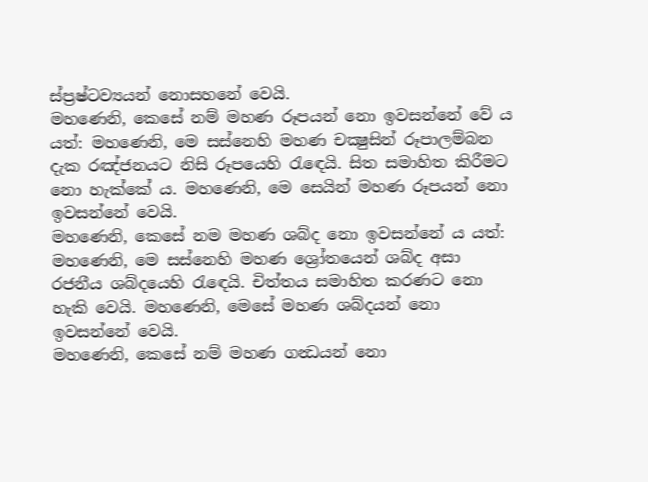ස්ප්‍රෂ්ටව්‍යයන් නොසහනේ වෙයි.
මහණෙනි, කෙසේ නම් මහණ රූපයන් නො ඉවසන්නේ වේ ය යත්: මහණෙනි, මෙ සස්නෙහි මහණ චක්‍ෂුසින් රූපාලම්බන දැක රඤ්ජනයට නිසි රූපයෙහි රැඳෙයි. සිත සමාහිත කිරීමට නො හැක්කේ ය. මහණෙනි, මෙ සෙයින් මහණ රූපයන් නො ඉවසන්නේ වෙයි.
මහණෙනි, කෙසේ නම මහණ ශබ්ද නො ඉවසන්නේ ය යත්: මහණෙනි, මෙ සස්නෙහි මහණ ශ්‍රෝතයෙන් ශබ්ද අසා රජනීය ශබ්දයෙහි රැඳෙයි. චිත්තය සමාහිත කරණට නො හැකි වෙයි. මහණෙනි, මෙසේ මහණ ශබ්දයන් නො ඉවසන්නේ වෙයි.
මහණෙනි, කෙසේ නම් මහණ ගන්‍ධයන් නො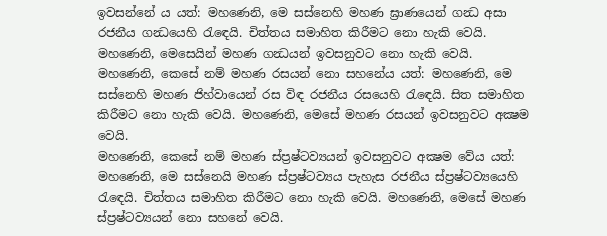ඉවසන්නේ ය යත්: මහණෙනි, මෙ සස්නෙහි මහණ ඝ්‍රාණයෙන් ගන්‍ධ අසා රජනීය ගන්‍ධයෙහි රැඳෙයි. චිත්තය සමාහිත කිරීමට නො හැකි වෙයි. මහණෙනි, මෙසෙයින් මහණ ගන්‍ධයන් ඉවසනුවට නො හැකි වෙයි.
මහණෙනි, කෙසේ නම් මහණ රසයන් නො සහනේය යත්: මහණෙනි, මෙ සස්නෙහි මහණ ජිහ්වායෙන් රස විඳ රජනීය රසයෙහි රැඳෙයි. සිත සමාහිත කිරීමට නො හැකි වෙයි. මහණෙනි, මෙසේ මහණ රසයන් ඉවසනුවට අක්‍ෂම වෙයි.
මහණෙනි, කෙසේ නම් මහණ ස්ප්‍රෂ්ටව්‍යයන් ඉවසනුවට අක්‍ෂම වේය යත්: මහණෙනි, මෙ සස්නෙයි මහණ ස්ප්‍රෂ්ටව්‍යය පැහැස රජනීය ස්ප්‍රෂ්ටව්‍යයෙහි රැඳෙයි. චිත්තය සමාහිත කිරීමට නො හැකි වෙයි. මහණෙනි, මෙසේ මහණ ස්ප්‍රෂ්ටව්‍යයන් නො සහනේ වෙයි.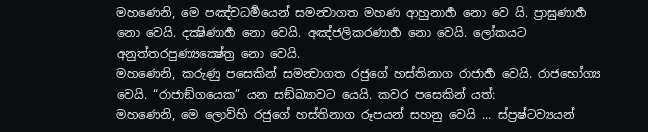මහණෙනි, මෙ පඤ්චධර්‍මයෙන් සමන්‍වාගත මහණ ආහුනාර්‍හ නො වෙ යි. ප්‍රාඝුණාර්‍හ නො වෙයි. දක්‍ෂිණාර්‍හ නො වෙයි. අඤ්ජලිකරණාර්‍හ නො වෙයි. ලෝකයට අනුත්තරපුණ්‍යක්‍ෂේත්‍ර නො වෙයි.
මහණෙනි, කරුණු පසෙකින් සමන්‍වාගත රජුගේ හස්තිනාග රාජාර්‍හ වෙයි. රාජභෝග්‍ය වෙයි. “රාජාඞ්ගයෙක” යන සඞ්ඛ්‍යාවට යෙයි. කවර පසෙකින් යත්:
මහණෙනි, මෙ ලොව්හි රජුගේ හස්තිනාග රූපයන් සහනු වෙයි ... ස්ප්‍රෂ්ටව්‍යයන්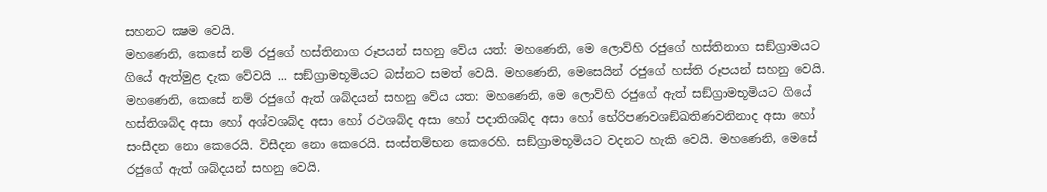සහනට ක්‍ෂම වෙයි.
මහණෙනි, කෙසේ නම් රජුගේ හස්තිනාග රූපයන් සහනු වේය යත්: මහණෙනි, මෙ ලොව්හි රජුගේ හස්තිනාග සඞ්ග්‍රාමයට ගියේ ඇත්මුළ දැක වේවයි ... සඞ්ග්‍රාමභූමියට බස්නට සමත් වෙයි. මහණෙනි, මෙසෙයින් රජුගේ හස්ති රූපයන් සහනු වෙයි.
මහණෙනි, කෙසේ නම් රජුගේ ඇත් ශබ්දයන් සහනු වේය යත: මහණෙනි, මෙ ලොව්හි රජුගේ ඇත් සඞ්ග්‍රාමභූමියට ගියේ හස්තිශබ්ද අසා හෝ අශ්වශබ්ද අසා හෝ රථශබ්ද අසා හෝ පදාතිශබ්ද අසා හෝ භේරිපණවශඞ්ඛතිණවනිනාද අසා හෝ සංසීදන නො කෙරෙයි. විසීදන නො කෙරෙයි. සංස්තම්භන කෙරෙහි. සඞ්ග්‍රාමභූමියට වදනට හැකි වෙයි. මහණෙනි, මෙසේ රජුගේ ඇත් ශබ්දයන් සහනු වෙයි.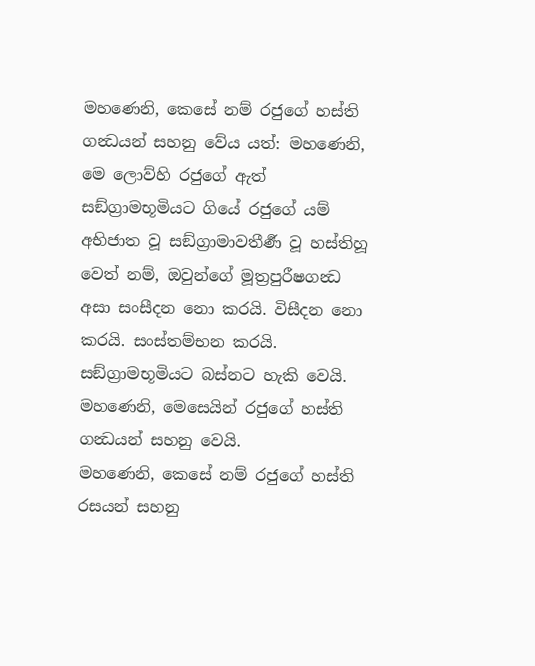මහණෙනි, කෙසේ නම් රජුගේ හස්ති ගන්‍ධයන් සහනු වේය යත්: මහණෙනි, මෙ ලොව්හි රජුගේ ඇත් සඞ්ග්‍රාමභූමියට ගියේ රජුගේ යම් අභිජාත වූ සඞ්ග්‍රාමාවතීර්‍ණ වූ හස්තිහූ වෙත් නම්, ඔවුන්ගේ මූත්‍රපුරීෂගන්‍ධ අසා සංසීදන නො කරයි. විසීදන නො කරයි. සංස්තම්භන කරයි. සඞ්ග්‍රාමභූමියට බස්නට හැකි වෙයි. මහණෙනි, මෙසෙයින් රජුගේ හස්ති ගන්‍ධයන් සහනු වෙයි.
මහණෙනි, කෙසේ නම් රජුගේ හස්ති රසයන් සහනු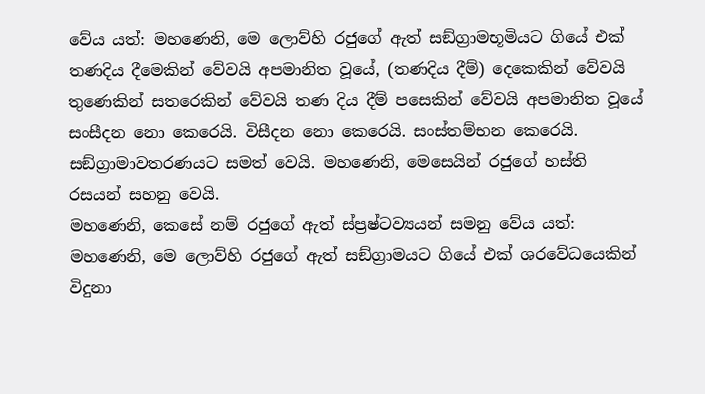වේය යත්: මහණෙනි, මෙ ලොව්හි රජුගේ ඇත් සඞ්ග්‍රාමභූමියට ගියේ එක් තණදිය දීමෙකින් වේවයි අපමානිත වූයේ, (තණදිය දීම්) දෙකෙකින් වේවයි තුණෙකින් සතරෙකින් වේවයි තණ දිය දීම් පසෙකින් වේවයි අපමානිත වූයේ සංසීදන නො කෙරෙයි. විසීදන නො කෙරෙයි. සංස්තම්භන කෙරෙයි. සඞ්ග්‍රාමාවතරණයට සමත් වෙයි. මහණෙනි, මෙසෙයින් රජුගේ හස්ති රසයන් සහනු වෙයි.
මහණෙනි, කෙසේ නම් රජුගේ ඇත් ස්ප්‍රෂ්ටව්‍යයන් සමනු වේය යත්: මහණෙනි, මෙ ලොව්හි රජුගේ ඇත් සඞ්ග්‍රාමයට ගියේ එක් ශරවේධයෙකින් විදුනා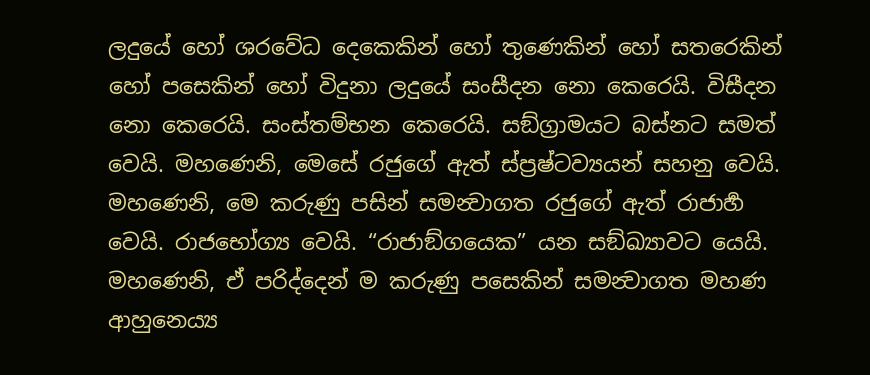ලදුයේ හෝ ශරවේධ දෙකෙකින් හෝ තුණෙකින් හෝ සතරෙකින් හෝ පසෙකින් හෝ විදුනා ලදුයේ සංසීදන නො කෙරෙයි. විසීදන නො කෙරෙයි. සංස්තම්භන කෙරෙයි. සඞ්ග්‍රාමයට බස්නට සමත් වෙයි. මහණෙනි, මෙසේ රජුගේ ඇත් ස්ප්‍රෂ්ටව්‍යයන් සහනු වෙයි.
මහණෙනි, මෙ කරුණු පසින් සමන්‍වාගත රජුගේ ඇත් රාජාර්‍හ වෙයි. රාජභෝග්‍ය වෙයි. “රාජාඞ්ගයෙක” යන සඞ්ඛ්‍යාවට යෙයි.
මහණෙනි, ඒ පරිද්දෙන් ම කරුණු පසෙකින් සමන්‍වාගත මහණ ආහුනෙය්‍ය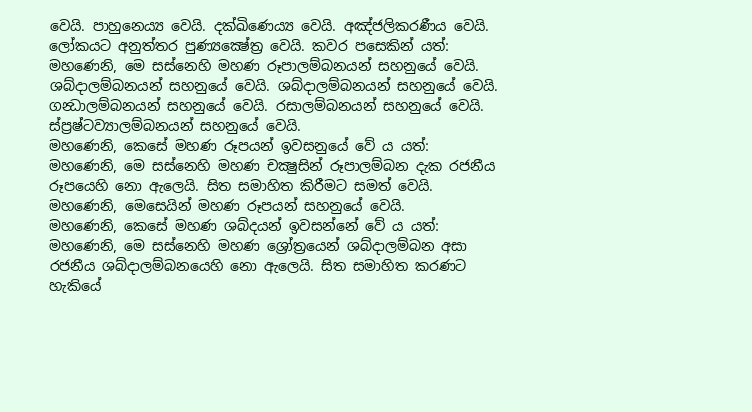වෙයි. පාහුනෙය්‍ය වෙයි. දක්ඛිණෙය්‍ය වෙයි. අඤ්ජලිකරණීය වෙයි. ලෝකයට අනුත්තර පුණ්‍යක්‍ෂේත්‍ර වෙයි. කවර පසෙකින් යත්:
මහණෙනි, මෙ සස්නෙහි මහණ රූපාලම්බනයන් සහනුයේ වෙයි. ශබ්දාලම්බනයන් සහනුයේ වෙයි. ශබ්දාලම්බනයන් සහනුයේ වෙයි. ගන්‍ධාලම්බනයන් සහනුයේ වෙයි. රසාලම්බනයන් සහනුයේ වෙයි. ස්ප්‍රෂ්ටව්‍යාලම්බනයන් සහනුයේ වෙයි.
මහණෙනි, කෙසේ මහණ රූපයන් ඉවසනුයේ වේ ය යත්: මහණෙනි, මෙ සස්නෙහි මහණ චක්‍ෂුසින් රූපාලම්බන දැක රජනීය රූපයෙහි නො ඇලෙයි. සිත සමාහිත කිරීමට සමත් වෙයි. මහණෙනි, මෙසෙයින් මහණ රූපයන් සහනුයේ වෙයි.
මහණෙනි, කෙසේ මහණ ශබ්දයන් ඉවසන්නේ වේ ය යත්: මහණෙනි, මෙ සස්නෙහි මහණ ශ්‍රෝත්‍රයෙන් ශබ්දාලම්බන අසා රජනීය ශබ්දාලම්බනයෙහි නො ඇලෙයි. සිත සමාහිත කරණට හැකියේ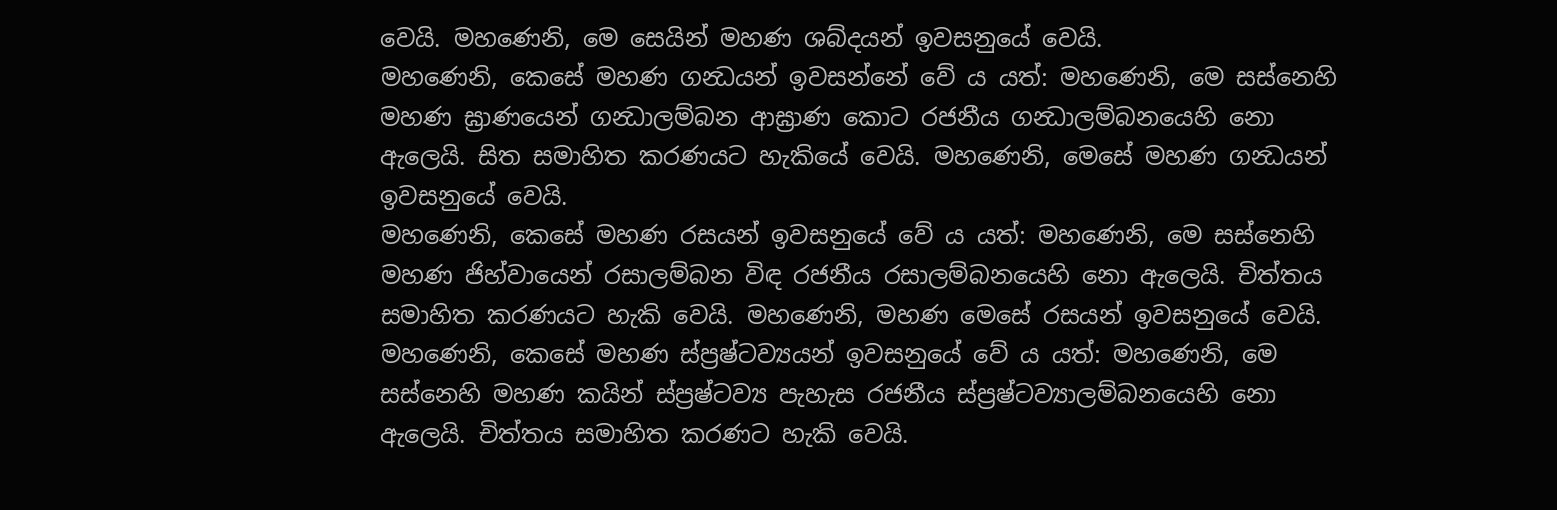වෙයි. මහණෙනි, මෙ සෙයින් මහණ ශබ්දයන් ඉවසනුයේ වෙයි.
මහණෙනි, කෙසේ මහණ ගන්‍ධයන් ඉවසන්නේ වේ ය යත්: මහණෙනි, මෙ සස්නෙහි මහණ ඝ්‍රාණයෙන් ගන්‍ධාලම්බන ආඝ්‍රාණ කොට රජනීය ගන්‍ධාලම්බනයෙහි නො ඇලෙයි. සිත සමාහිත කරණයට හැකියේ වෙයි. මහණෙනි, මෙසේ මහණ ගන්‍ධයන් ඉවසනුයේ වෙයි.
මහණෙනි, කෙසේ මහණ රසයන් ඉවසනුයේ වේ ය යත්: මහණෙනි, මෙ සස්නෙහි මහණ ජිහ්වායෙන් රසාලම්බන විඳ රජනීය රසාලම්බනයෙහි නො ඇලෙයි. චිත්තය සමාහිත කරණයට හැකි වෙයි. මහණෙනි, මහණ මෙසේ රසයන් ඉවසනුයේ වෙයි.
මහණෙනි, කෙසේ මහණ ස්ප්‍රෂ්ටව්‍යයන් ඉවසනුයේ වේ ය යත්: මහණෙනි, මෙ සස්නෙහි මහණ කයින් ස්ප්‍රෂ්ටව්‍ය පැහැස රජනීය ස්ප්‍රෂ්ටව්‍යාලම්බනයෙහි නො ඇලෙයි. චිත්තය සමාහිත කරණට හැකි වෙයි.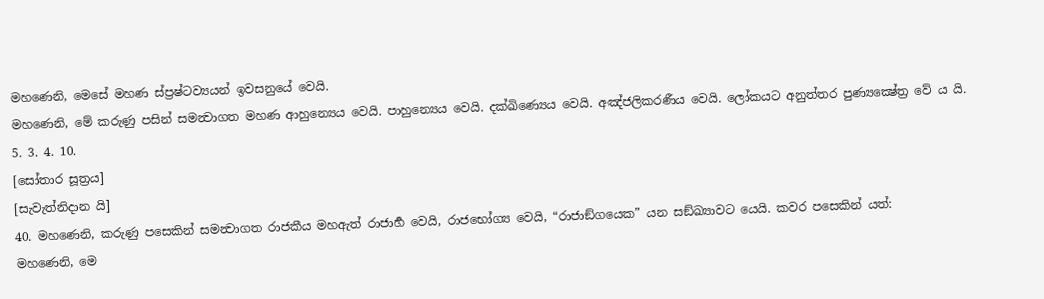මහණෙනි, මෙසේ මහණ ස්ප්‍රෂ්ටව්‍යයන් ඉවසනුයේ වෙයි.
මහණෙනි, මේ කරුණු පසින් සමන්‍වාගත මහණ ආහුන්‍යෙය වෙයි. පාහුන්‍යෙය වෙයි. දක්ඛිණ්‍යෙය වෙයි. අඤ්ජලිකරණීය වෙයි. ලෝකයට අනුත්තර පුණ්‍යක්‍ෂේත්‍ර වේ ය යි.
5. 3. 4. 10.
[සෝතාර සූත්‍රය]
[සැවැත්නිදාන යි]
40. මහණෙනි, කරුණු පසෙකින් සමන්‍වාගත රාජකීය මහඇත් රාජාර්‍හ වෙයි, රාජභෝග්‍ය වෙයි, “රාජාඞ්ගයෙක” යන සඞ්ඛ්‍යාවට යෙයි. කවර පසෙකින් යත්:
මහණෙනි, මෙ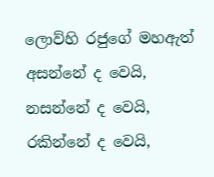ලොව්හි රජුගේ මහඇත් අසන්නේ ද වෙයි, නසන්නේ ද වෙයි, රකින්නේ ද වෙයි,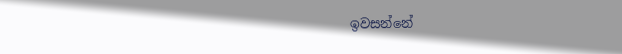ඉවසන්නේ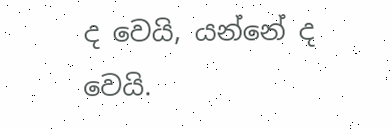ද වෙයි, යන්නේ ද වෙයි.